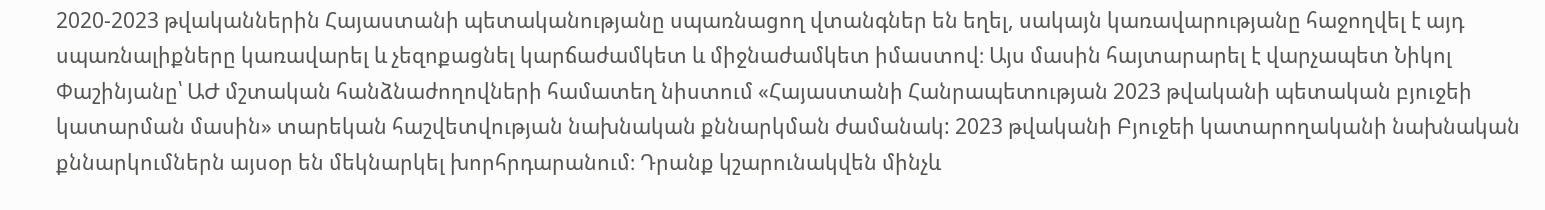2020-2023 թվականներին Հայաստանի պետականությանը սպառնացող վտանգներ են եղել, սակայն կառավարությանը հաջողվել է այդ սպառնալիքները կառավարել և չեզոքացնել կարճաժամկետ և միջնաժամկետ իմաստով։ Այս մասին հայտարարել է վարչապետ Նիկոլ Փաշինյանը՝ ԱԺ մշտական հանձնաժողովների համատեղ նիստում «Հայաստանի Հանրապետության 2023 թվականի պետական բյուջեի կատարման մասին» տարեկան հաշվետվության նախնական քննարկման ժամանակ: 2023 թվականի Բյուջեի կատարողականի նախնական քննարկումներն այսօր են մեկնարկել խորհրդարանում։ Դրանք կշարունակվեն մինչև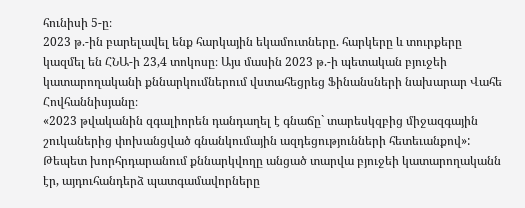հունիսի 5-ը։
2023 թ.-ին բարելավել ենք հարկային եկամուտները. հարկերը և տուրքերը կազմել են ՀՆԱ-ի 23,4 տոկոսը։ Այս մասին 2023 թ.-ի պետական բյուջեի կատարողականի քննարկումներում վստահեցրեց Ֆինանսների նախարար Վահե Հովհաննիսյանը։
«2023 թվականին զգալիորեն դանդաղել է գնաճը` տարեսկզբից միջազգային շուկաներից փոխանցված գնանկումային ազդեցությունների հետեւանքով»:
Թեպետ խորհրդարանում քննարկվողը անցած տարվա բյուջեի կատարողականն էր, այդուհանդերձ պատգամավորները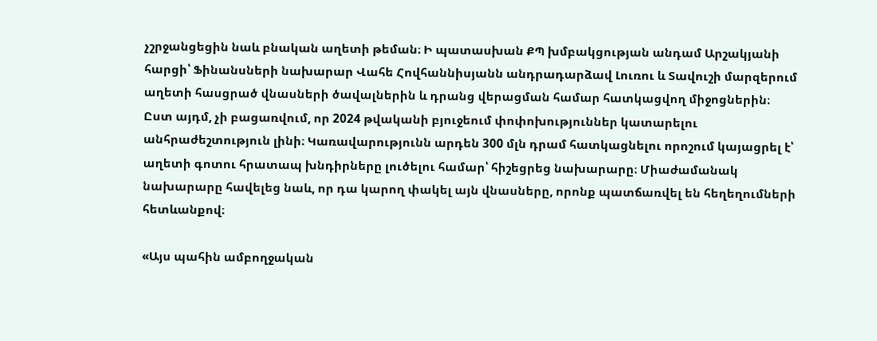չշրջանցեցին նաև բնական աղետի թեման։ Ի պատասխան ՔՊ խմբակցության անդամ Արշակյանի հարցի՝ Ֆինանսների նախարար Վահե Հովհաննիսյանն անդրադարձավ Լուռու և Տավուշի մարզերում աղետի հասցրած վնասների ծավալներին և դրանց վերացման համար հատկացվող միջոցներին։ Ըստ այդմ, չի բացառվում, որ 2024 թվականի բյուջեում փոփոխություններ կատարելու անհրաժեշտություն լինի։ Կառավարությունն արդեն 300 մլն դրամ հատկացնելու որոշում կայացրել է՝ աղետի գոտու հրատապ խնդիրները լուծելու համար՝ հիշեցրեց նախարարը։ Միաժամանակ նախարարը հավելեց նաև, որ դա կարող փակել այն վնասները, որոնք պատճառվել են հեղեղումների հետևանքով։

«Այս պահին ամբողջական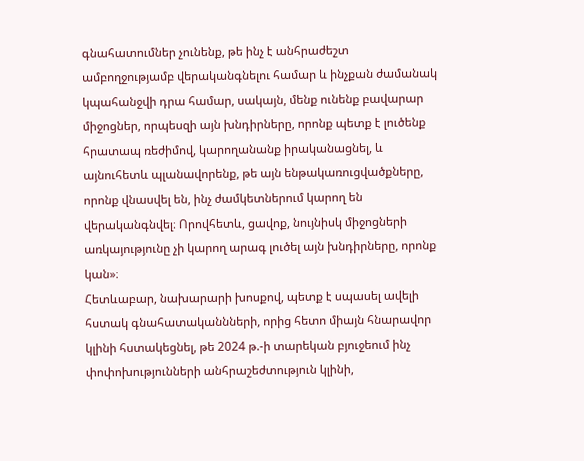գնահատումներ չունենք, թե ինչ է անհրաժեշտ ամբողջությամբ վերականգնելու համար և ինչքան ժամանակ կպահանջվի դրա համար, սակայն, մենք ունենք բավարար միջոցներ, որպեսզի այն խնդիրները, որոնք պետք է լուծենք հրատապ ռեժիմով, կարողանանք իրականացնել, և այնուհետև պլանավորենք, թե այն ենթակառուցվածքները, որոնք վնասվել են, ինչ ժամկետներում կարող են վերականգնվել։ Որովհետև, ցավոք, նույնիսկ միջոցների առկայությունը չի կարող արագ լուծել այն խնդիրները, որոնք կան»։
Հետևաբար, նախարարի խոսքով, պետք է սպասել ավելի հստակ գնահատականնների, որից հետո միայն հնարավոր կլինի հստակեցնել, թե 2024 թ.-ի տարեկան բյուջեում ինչ փոփոխությունների անհրաշեժտություն կլինի,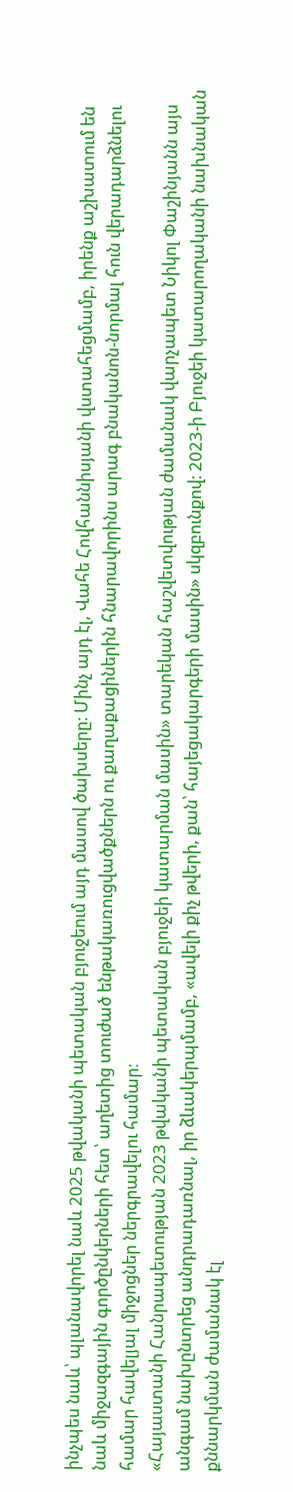ինչպես նաև՝ պլանավորել նաև 2025 թվականի պետական բյուջեում այդ մասով ծախսերը։ Մինչ այդ էլ, Վահե Հովհաննիսյանի վստահեցմամբ, իրենք աշխատում են նաև միջազգային գործընկերների հետ՝ աղետից տուժած ենթակառուցվածքներն ու քաղաքացիներին հնարավորինս արագ բնականոն-նորմալ հուն վերադարձնելու համար հավելյալ միջոցներ ներգրավելու համար։
«Հայաստանի Հանրապետության 2023 թվականի պետական բյուջեի կատարման մասին» տարեկան հաշվետվության ժամանակ վարչապետ Նիկոլ Փաշինյանն այս անգամ նախընտրեց անդրադառնալ, իր ձևակերպմամբ, «ավելի քիչ թվերի, քան՝ հայեցակարգերի մասին» սկզբունքով։ 2023-ի Բյուջեի կատարողականի նախնական քննարկման ժամանակ էլ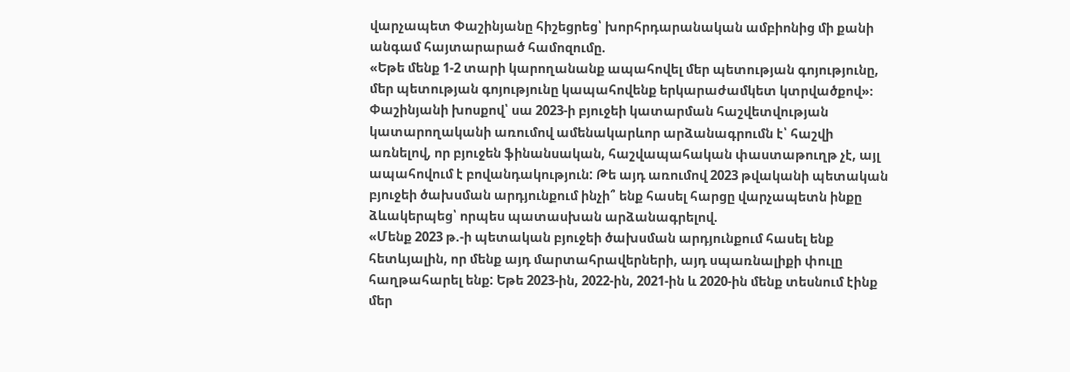վարչապետ Փաշինյանը հիշեցրեց՝ խորհրդարանական ամբիոնից մի քանի անգամ հայտարարած համոզումը.
«Եթե մենք 1-2 տարի կարողանանք ապահովել մեր պետության գոյությունը, մեր պետության գոյությունը կապահովենք երկարաժամկետ կտրվածքով»։
Փաշինյանի խոսքով՝ սա 2023-ի բյուջեի կատարման հաշվետվության կատարողականի առումով ամենակարևոր արձանագրումն է՝ հաշվի առնելով, որ բյուջեն ֆինանսական, հաշվապահական փաստաթուղթ չէ, այլ ապահովում է բովանդակություն: Թե այդ առումով 2023 թվականի պետական բյուջեի ծախսման արդյունքում ինչի՞ ենք հասել հարցը վարչապետն ինքը ձևակերպեց՝ որպես պատասխան արձանագրելով.
«Մենք 2023 թ.-ի պետական բյուջեի ծախսման արդյունքում հասել ենք հետևյալին, որ մենք այդ մարտահրավերների, այդ սպառնալիքի փուլը հաղթահարել ենք: Եթե 2023-ին, 2022-ին, 2021-ին և 2020-ին մենք տեսնում էինք մեր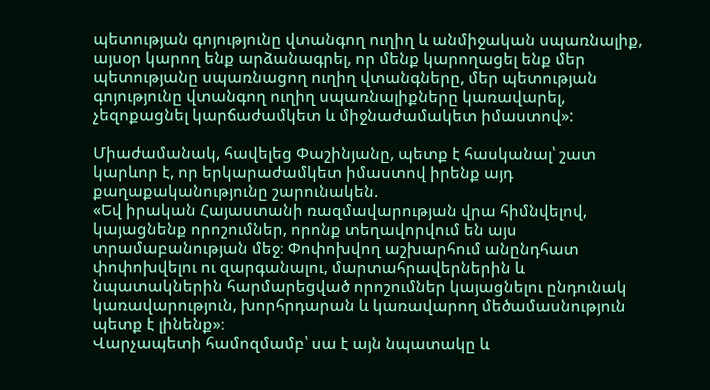պետության գոյությունը վտանգող ուղիղ և անմիջական սպառնալիք, այսօր կարող ենք արձանագրել, որ մենք կարողացել ենք մեր պետությանը սպառնացող ուղիղ վտանգները, մեր պետության գոյությունը վտանգող ուղիղ սպառնալիքները կառավարել, չեզոքացնել կարճաժամկետ և միջնաժամակետ իմաստով»:

Միաժամանակ, հավելեց Փաշինյանը, պետք է հասկանալ՝ շատ կարևոր է, որ երկարաժամկետ իմաստով իրենք այդ քաղաքականությունը շարունակեն.
«Եվ իրական Հայաստանի ռազմավարության վրա հիմնվելով, կայացնենք որոշումներ, որոնք տեղավորվում են այս տրամաբանության մեջ։ Փոփոխվող աշխարհում անընդհատ փոփոխվելու ու զարգանալու, մարտահրավերներին և նպատակներին հարմարեցված որոշումներ կայացնելու ընդունակ կառավարություն, խորհրդարան և կառավարող մեծամասնություն պետք է լինենք»։
Վարչապետի համոզմամբ՝ սա է այն նպատակը և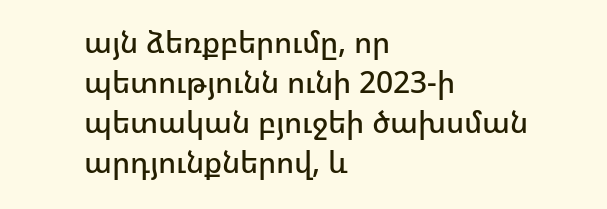այն ձեռքբերումը, որ պետությունն ունի 2023-ի պետական բյուջեի ծախսման արդյունքներով, և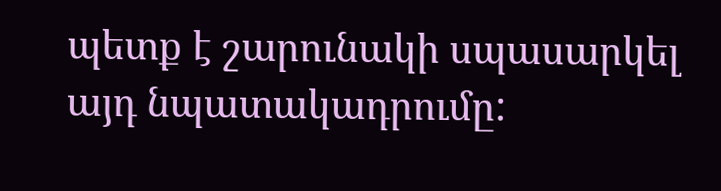պետք է շարունակի սպասարկել այդ նպատակադրումը: